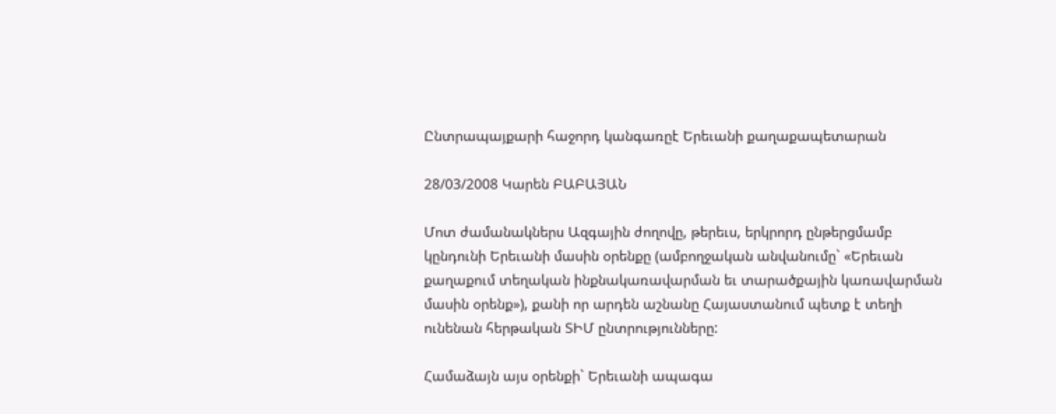Ընտրապայքարի հաջորդ կանգառըէ Երեւանի քաղաքապետարան

28/03/2008 Կարեն ԲԱԲԱՅԱՆ

Մոտ ժամանակներս Ազգային ժողովը, թերեւս, երկրորդ ընթերցմամբ կընդունի Երեւանի մասին օրենքը (ամբողջական անվանումը` «Երեւան քաղաքում տեղական ինքնակառավարման եւ տարածքային կառավարման մասին օրենք»), քանի որ արդեն աշնանը Հայաստանում պետք է տեղի ունենան հերթական ՏԻՄ ընտրությունները:

Համաձայն այս օրենքի` Երեւանի ապագա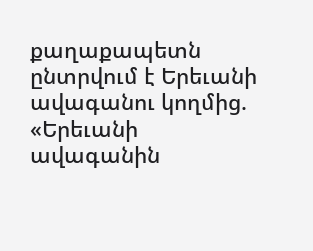քաղաքապետն ընտրվում է Երեւանի ավագանու կողմից. «Երեւանի ավագանին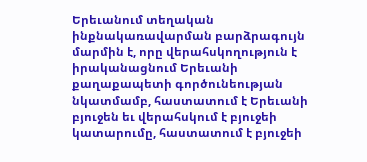Երեւանում տեղական ինքնակառավարման բարձրագույն մարմին է, որը վերահսկողություն է իրականացնում Երեւանի քաղաքապետի գործունեության նկատմամբ, հաստատում է Երեւանի բյուջեն եւ վերահսկում է բյուջեի կատարումը, հաստատում է բյուջեի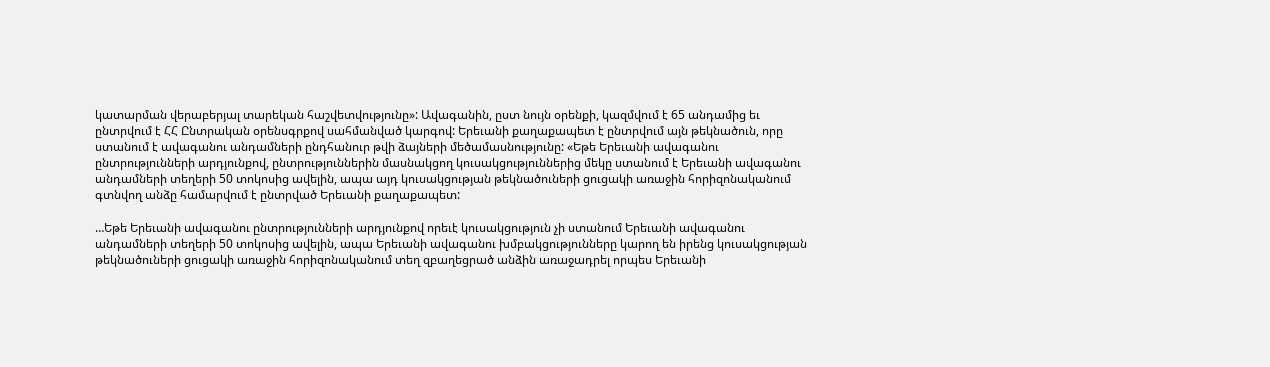կատարման վերաբերյալ տարեկան հաշվետվությունը»: Ավագանին, ըստ նույն օրենքի, կազմվում է 65 անդամից եւ ընտրվում է ՀՀ Ընտրական օրենսգրքով սահմանված կարգով: Երեւանի քաղաքապետ է ընտրվում այն թեկնածուն, որը ստանում է ավագանու անդամների ընդհանուր թվի ձայների մեծամասնությունը: «Եթե Երեւանի ավագանու ընտրությունների արդյունքով, ընտրություններին մասնակցող կուսակցություններից մեկը ստանում է Երեւանի ավագանու անդամների տեղերի 50 տոկոսից ավելին, ապա այդ կուսակցության թեկնածուների ցուցակի առաջին հորիզոնականում գտնվող անձը համարվում է ընտրված Երեւանի քաղաքապետ:

…Եթե Երեւանի ավագանու ընտրությունների արդյունքով որեւէ կուսակցություն չի ստանում Երեւանի ավագանու անդամների տեղերի 50 տոկոսից ավելին, ապա Երեւանի ավագանու խմբակցությունները կարող են իրենց կուսակցության թեկնածուների ցուցակի առաջին հորիզոնականում տեղ զբաղեցրած անձին առաջադրել որպես Երեւանի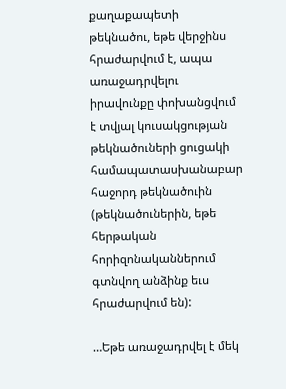քաղաքապետի թեկնածու, եթե վերջինս հրաժարվում է, ապա առաջադրվելու իրավունքը փոխանցվում է տվյալ կուսակցության թեկնածուների ցուցակի համապատասխանաբար հաջորդ թեկնածուին (թեկնածուներին, եթե հերթական հորիզոնականներում գտնվող անձինք եւս հրաժարվում են):

…Եթե առաջադրվել է մեկ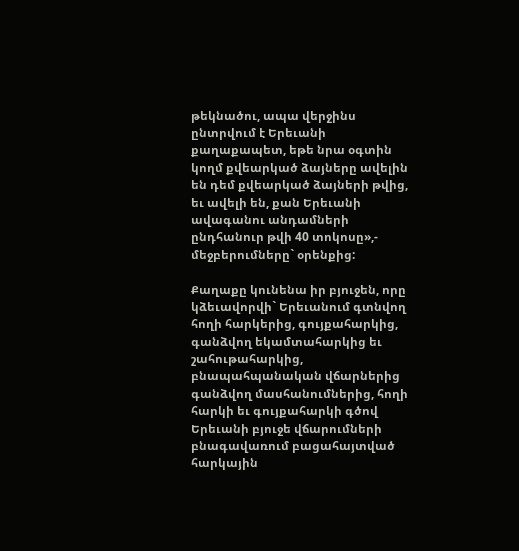թեկնածու, ապա վերջինս ընտրվում է Երեւանի քաղաքապետ, եթե նրա օգտին կողմ քվեարկած ձայները ավելին են դեմ քվեարկած ձայների թվից, եւ ավելի են, քան Երեւանի ավագանու անդամների ընդհանուր թվի 40 տոկոսը»,- մեջբերումները` օրենքից:

Քաղաքը կունենա իր բյուջեն, որը կձեւավորվի` Երեւանում գտնվող հողի հարկերից, գույքահարկից, գանձվող եկամտահարկից եւ շահութահարկից, բնապահպանական վճարներից գանձվող մասհանումներից, հողի հարկի եւ գույքահարկի գծով Երեւանի բյուջե վճարումների բնագավառում բացահայտված հարկային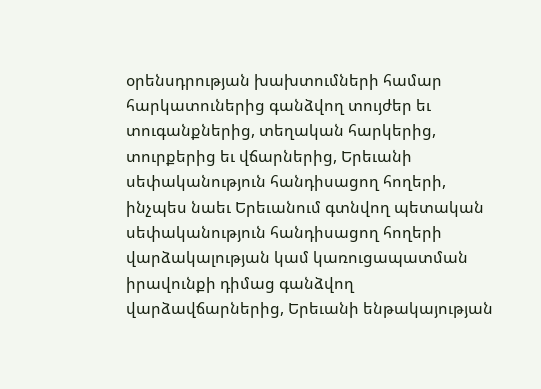օրենսդրության խախտումների համար հարկատուներից գանձվող տույժեր եւ տուգանքներից, տեղական հարկերից, տուրքերից եւ վճարներից, Երեւանի սեփականություն հանդիսացող հողերի, ինչպես նաեւ Երեւանում գտնվող պետական սեփականություն հանդիսացող հողերի վարձակալության կամ կառուցապատման իրավունքի դիմաց գանձվող վարձավճարներից, Երեւանի ենթակայության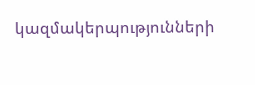կազմակերպությունների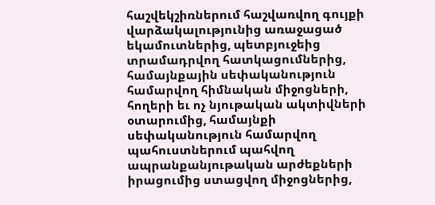հաշվեկշիռներում հաշվառվող գույքի վարձակալությունից առաջացած եկամուտներից, պետբյուջեից տրամադրվող հատկացումներից, համայնքային սեփականություն համարվող հիմնական միջոցների, հողերի եւ ոչ նյութական ակտիվների օտարումից, համայնքի սեփականություն համարվող պահուստներում պահվող ապրանքանյութական արժեքների իրացումից ստացվող միջոցներից,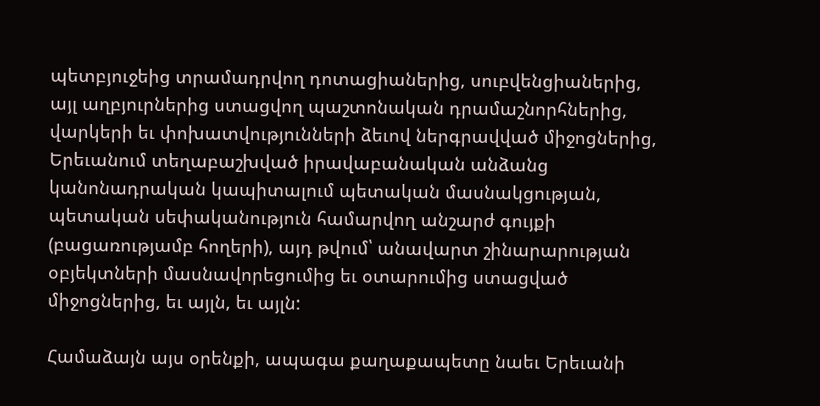պետբյուջեից տրամադրվող դոտացիաներից, սուբվենցիաներից, այլ աղբյուրներից ստացվող պաշտոնական դրամաշնորհներից, վարկերի եւ փոխատվությունների ձեւով ներգրավված միջոցներից, Երեւանում տեղաբաշխված իրավաբանական անձանց կանոնադրական կապիտալում պետական մասնակցության, պետական սեփականություն համարվող անշարժ գույքի (բացառությամբ հողերի), այդ թվում՝ անավարտ շինարարության օբյեկտների մասնավորեցումից եւ օտարումից ստացված միջոցներից, եւ այլն, եւ այլն:

Համաձայն այս օրենքի, ապագա քաղաքապետը նաեւ Երեւանի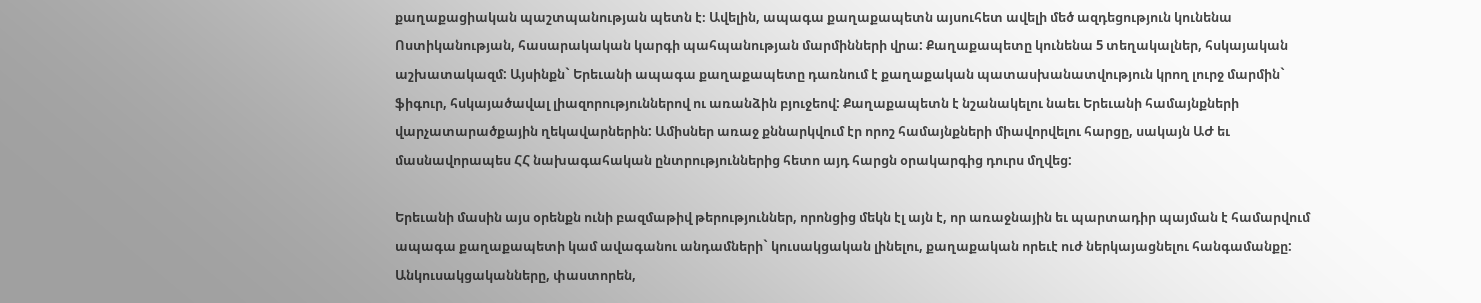քաղաքացիական պաշտպանության պետն է։ Ավելին, ապագա քաղաքապետն այսուհետ ավելի մեծ ազդեցություն կունենա Ոստիկանության, հասարակական կարգի պահպանության մարմինների վրա: Քաղաքապետը կունենա 5 տեղակալներ, հսկայական աշխատակազմ: Այսինքն` Երեւանի ապագա քաղաքապետը դառնում է քաղաքական պատասխանատվություն կրող լուրջ մարմին` ֆիգուր, հսկայածավալ լիազորություններով ու առանձին բյուջեով: Քաղաքապետն է նշանակելու նաեւ Երեւանի համայնքների վարչատարածքային ղեկավարներին: Ամիսներ առաջ քննարկվում էր որոշ համայնքների միավորվելու հարցը, սակայն ԱԺ եւ մասնավորապես ՀՀ նախագահական ընտրություններից հետո այդ հարցն օրակարգից դուրս մղվեց:

Երեւանի մասին այս օրենքն ունի բազմաթիվ թերություններ, որոնցից մեկն էլ այն է, որ առաջնային եւ պարտադիր պայման է համարվում ապագա քաղաքապետի կամ ավագանու անդամների` կուսակցական լինելու, քաղաքական որեւէ ուժ ներկայացնելու հանգամանքը: Անկուսակցականները, փաստորեն,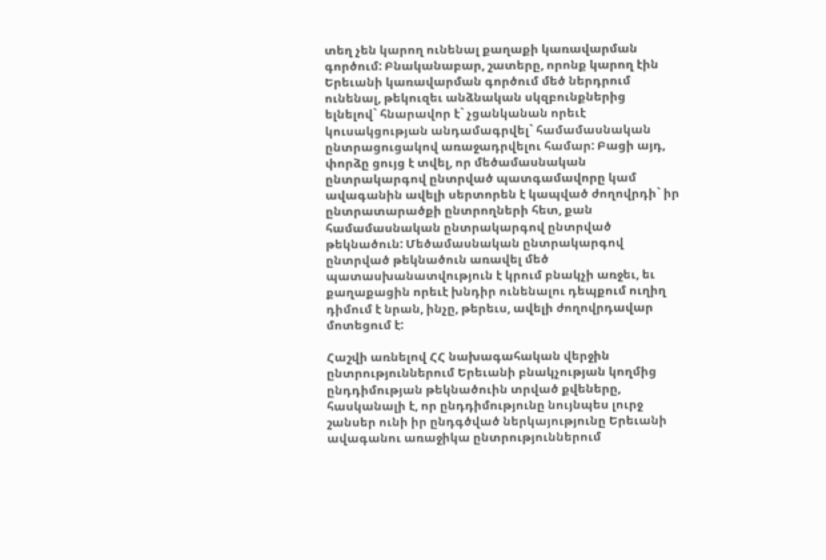տեղ չեն կարող ունենալ քաղաքի կառավարման գործում: Բնականաբար, շատերը, որոնք կարող էին Երեւանի կառավարման գործում մեծ ներդրում ունենալ, թեկուզեւ անձնական սկզբունքներից ելնելով` հնարավոր է` չցանկանան որեւէ կուսակցության անդամագրվել` համամասնական ընտրացուցակով առաջադրվելու համար: Բացի այդ, փորձը ցույց է տվել, որ մեծամասնական ընտրակարգով ընտրված պատգամավորը կամ ավագանին ավելի սերտորեն է կապված ժողովրդի` իր ընտրատարածքի ընտրողների հետ, քան համամասնական ընտրակարգով ընտրված թեկնածուն: Մեծամասնական ընտրակարգով ընտրված թեկնածուն առավել մեծ պատասխանատվություն է կրում բնակչի առջեւ, եւ քաղաքացին որեւէ խնդիր ունենալու դեպքում ուղիղ դիմում է նրան, ինչը, թերեւս, ավելի ժողովրդավար մոտեցում է:

Հաշվի առնելով ՀՀ նախագահական վերջին ընտրություններում Երեւանի բնակչության կողմից ընդդիմության թեկնածուին տրված քվեները, հասկանալի է, որ ընդդիմությունը նույնպես լուրջ շանսեր ունի իր ընդգծված ներկայությունը Երեւանի ավագանու առաջիկա ընտրություններում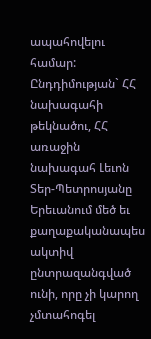ապահովելու համար: Ընդդիմության` ՀՀ նախագահի թեկնածու, ՀՀ առաջին նախագահ Լեւոն Տեր-Պետրոսյանը Երեւանում մեծ եւ քաղաքականապես ակտիվ ընտրազանգված ունի, որը չի կարող չմտահոգել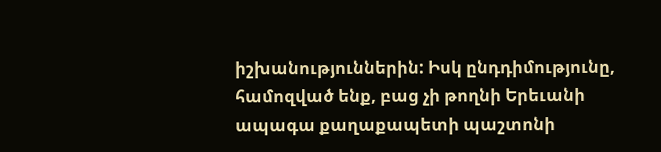իշխանություններին: Իսկ ընդդիմությունը, համոզված ենք, բաց չի թողնի Երեւանի ապագա քաղաքապետի պաշտոնի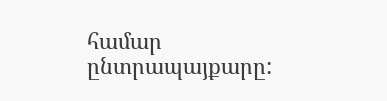համար ընտրապայքարը: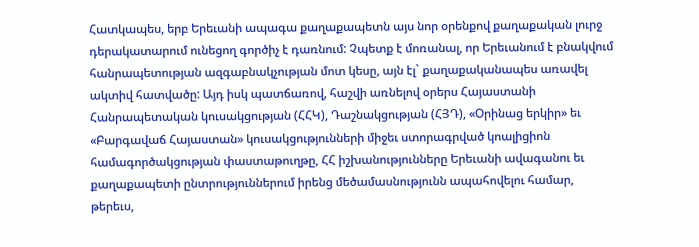Հատկապես, երբ Երեւանի ապագա քաղաքապետն այս նոր օրենքով քաղաքական լուրջ դերակատարում ունեցող գործիչ է դառնում: Չպետք է մոռանալ, որ Երեւանում է բնակվում հանրապետության ազգաբնակչության մոտ կեսը, այն էլ` քաղաքականապես առավել ակտիվ հատվածը: Այդ իսկ պատճառով, հաշվի առնելով օրերս Հայաստանի Հանրապետական կուսակցության (ՀՀԿ), Դաշնակցության (ՀՅԴ), «Օրինաց երկիր» եւ «Բարգավաճ Հայաստան» կուսակցությունների միջեւ ստորագրված կոալիցիոն համագործակցության փաստաթուղթը, ՀՀ իշխանությունները Երեւանի ավագանու եւ քաղաքապետի ընտրություններում իրենց մեծամասնությունն ապահովելու համար, թերեւս,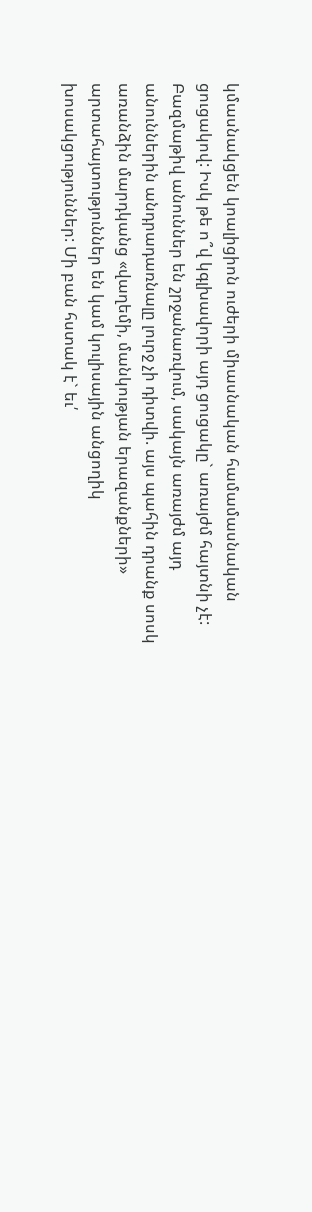կմասնակցեն կոալիցիոն ուժերի միասնական համամասնական ցուցակով: Իսկ թե ո՞վ կգլխավորի այդ ցուցակը` առայժմ հայտնի չէ: Բազմաթիվ անուններ են շրջանառվում, սակայն առայժմ այդ անուններին անդրադառնալը լուրջ չի դիտվի. այս պահին դրանք սոսկ առանձին մարդկանց «վաղեմի, մանկության երազանքների» արտահայտություններ են կամ կուլիսային անցողիկ խոսակցություններ: Մի բան հստակ է` եւ՛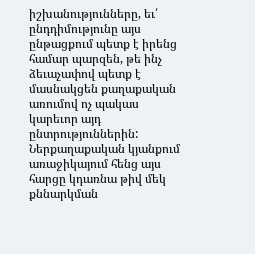իշխանությունները, եւ՛ ընդդիմությունը այս ընթացքում պետք է իրենց համար պարզեն, թե ինչ ձեւաչափով պետք է մասնակցեն քաղաքական առումով ոչ պակաս կարեւոր այդ ընտրություններին: Ներքաղաքական կյանքում առաջիկայում հենց այս հարցը կդառնա թիվ մեկ քննարկման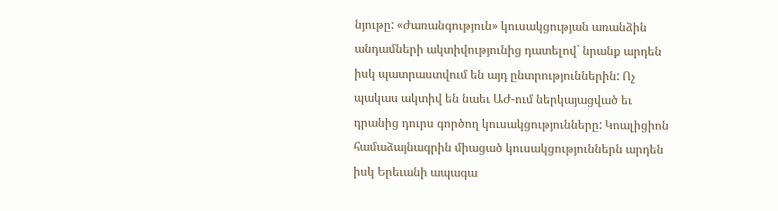նյութը: «Ժառանգություն» կուսակցության առանձին անդամների ակտիվությունից դատելով` նրանք արդեն իսկ պատրաստվում են այդ ընտրություններին: Ոչ պակաս ակտիվ են նաեւ ԱԺ-ում ներկայացված եւ դրանից դուրս գործող կուսակցությունները: Կոալիցիոն համաձայնագրին միացած կուսակցություններն արդեն իսկ Երեւանի ապագա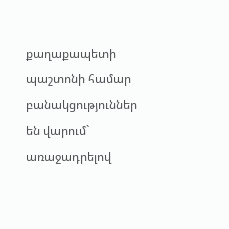քաղաքապետի պաշտոնի համար բանակցություններ են վարում` առաջադրելով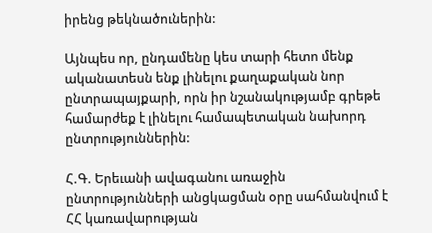իրենց թեկնածուներին:

Այնպես որ, ընդամենը կես տարի հետո մենք ականատեսն ենք լինելու քաղաքական նոր ընտրապայքարի, որն իր նշանակությամբ գրեթե համարժեք է լինելու համապետական նախորդ ընտրություններին:

Հ.Գ. Երեւանի ավագանու առաջին ընտրությունների անցկացման օրը սահմանվում է ՀՀ կառավարության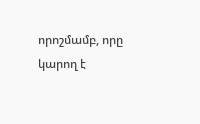որոշմամբ, որը կարող է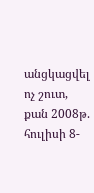անցկացվել ոչ շուտ, քան 2008թ. հուլիսի 8-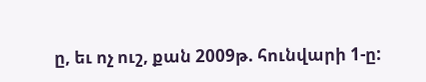ը, եւ ոչ ուշ, քան 2009թ. հունվարի 1-ը: